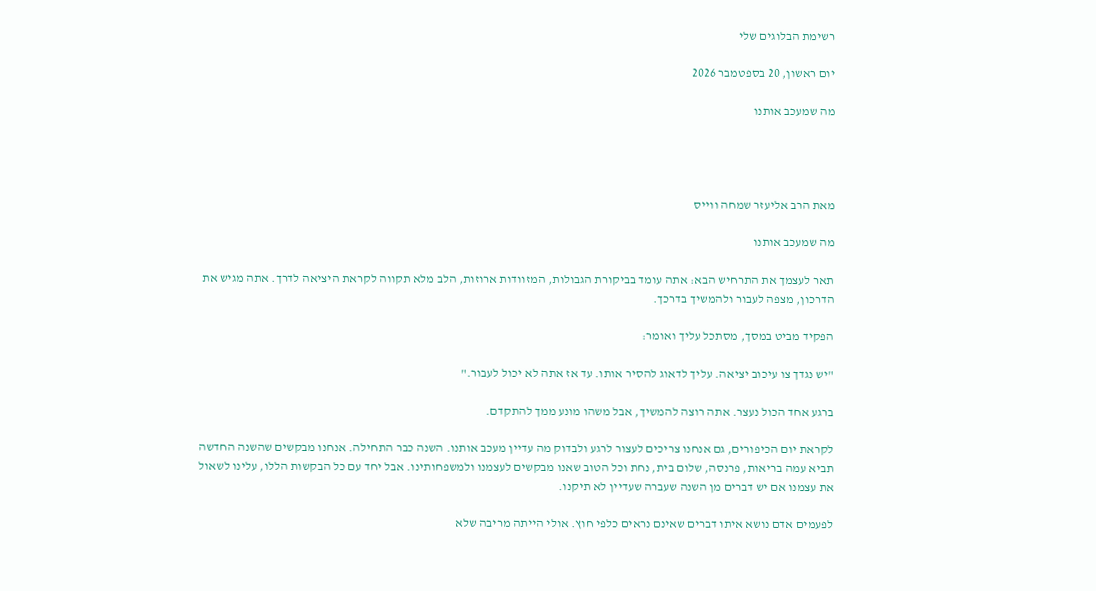רשימת הבלוגים שלי

יום ראשון, 20 בספטמבר 2026

מה שמעכב אותנו




מאת הרב אליעזר שמחה ווייס

מה שמעכב אותנו

תאר לעצמך את התרחיש הבא: אתה עומד בביקורת הגבולות, המזוודות ארוזות, הלב מלא תקווה לקראת היציאה לדרך. אתה מגיש את הדרכון, מצפה לעבור ולהמשיך בדרכך.

הפקיד מביט במסך, מסתכל עליך ואומר:

"יש נגדך צו עיכוב יציאה. עליך לדאוג להסיר אותו. עד אז אתה לא יכול לעבור."

ברגע אחד הכול נעצר. אתה רוצה להמשיך, אבל משהו מונע ממך להתקדם.

לקראת יום הכיפורים, גם אנחנו צריכים לעצור לרגע ולבדוק מה עדיין מעכב אותנו. השנה כבר התחילה. אנחנו מבקשים שהשנה החדשה תביא עמה בריאות, פרנסה, שלום בית, נחת וכל הטוב שאנו מבקשים לעצמנו ולמשפחותינו. אבל יחד עם כל הבקשות הללו, עלינו לשאול את עצמנו אם יש דברים מן השנה שעברה שעדיין לא תיקנו.

לפעמים אדם נושא איתו דברים שאינם נראים כלפי חוץ. אולי הייתה מריבה שלא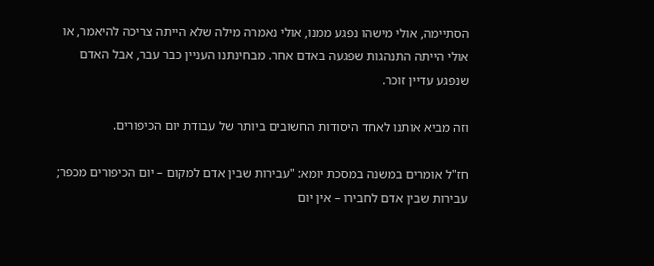הסתיימה, אולי מישהו נפגע ממנו, אולי נאמרה מילה שלא הייתה צריכה להיאמר, או אולי הייתה התנהגות שפגעה באדם אחר. מבחינתנו העניין כבר עבר, אבל האדם שנפגע עדיין זוכר.

וזה מביא אותנו לאחד היסודות החשובים ביותר של עבודת יום הכיפורים.

חז"ל אומרים במשנה במסכת יומא: "עבירות שבין אדם למקום – יום הכיפורים מכפר; עבירות שבין אדם לחבירו – אין יום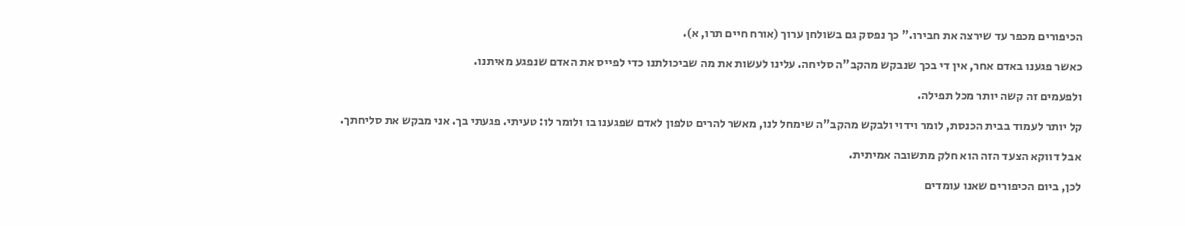הכיפורים מכפר עד שירצה את חבירו." כך נפסק גם בשולחן ערוך (אורח חיים תרו, א).

כאשר פגענו באדם אחר, אין די בכך שנבקש מהקב"ה סליחה. עלינו לעשות את מה שביכולתנו כדי לפייס את האדם שנפגע מאיתנו.

ולפעמים זה קשה יותר מכל תפילה.

קל יותר לעמוד בבית הכנסת, לומר וידוי ולבקש מהקב"ה שימחל לנו, מאשר להרים טלפון לאדם שפגענו בו ולומר לו: טעיתי. פגעתי בך. אני מבקש את סליחתך.

אבל דווקא הצעד הזה הוא חלק מתשובה אמיתית.

לכן, ביום הכיפורים שאנו עומדים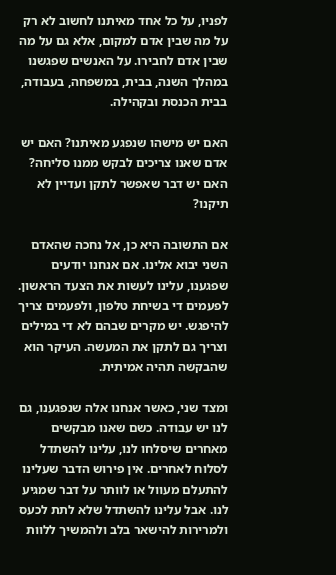לפניו, על כל אחד מאיתנו לחשוב לא רק על מה שבין אדם למקום, אלא גם על מה שבין אדם לחבירו. על האנשים שפגשנו במהלך השנה, בבית, במשפחה, בעבודה, בבית הכנסת ובקהילה.

האם יש מישהו שנפגע מאיתנו? האם יש אדם שאנו צריכים לבקש ממנו סליחה? האם יש דבר שאפשר לתקן ועדיין לא תיקנו?

אם התשובה היא כן, אל נחכה שהאדם השני יבוא אלינו. אם אנחנו יודעים שפגענו, עלינו לעשות את הצעד הראשון. לפעמים די בשיחת טלפון, ולפעמים צריך להיפגש. יש מקרים שבהם לא די במילים וצריך גם לתקן את המעשה. העיקר הוא שהבקשה תהיה אמיתית.

ומצד שני, כאשר אנחנו אלה שנפגענו, גם לנו יש עבודה. כשם שאנו מבקשים מאחרים שיסלחו לנו, עלינו להשתדל לסלוח לאחרים. אין פירוש הדבר שעלינו להתעלם מעוול או לוותר על דבר שמגיע לנו. אבל עלינו להשתדל שלא לתת לכעס ולמרירות להישאר בלב ולהמשיך ללוות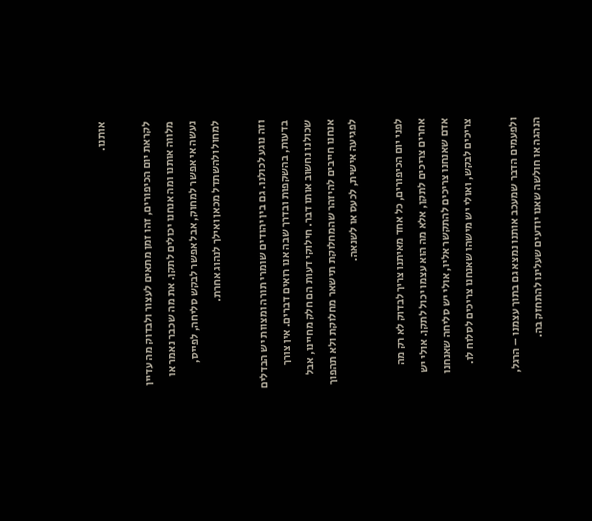אותנו.

לקראת יום הכיפורים, זהו זמן מתאים לעצור ולבדוק מה עדיין מלווה אותנו ומה אנחנו יכולים לתקן. את מה שכבר נאמר או נעשה אי אפשר למחוק, אבל אפשר לבקש סליחה, לפייס, למחול ולהשתדל מכאן ואילך לנהוג אחרת.

וזה נוגע לכולנו. גם בין יהודים שומרי תורה ומצוות יש הבדלים בדעות, בהשקפות ובדרך שבה אנו רואים דברים. אין צורך שכולנו נחשוב אותו דבר. חילוקי דעות הם חלק מחיינו, אבל אנחנו חייבים להיזהר שהמחלוקת תישאר מחלוקת ולא תהפוך לפגיעה אישית, לכעס או לשנאה.

לפני יום הכיפורים, כל אחד מאיתנו צריך לבדוק לא רק מה אחרים צריכים לתקן, אלא מה הוא עצמו יכול לתקן. אולי יש אדם שאנחנו צריכים להתקשר אליו, אולי יש סליחה שאנחנו צריכים לבקש, ואולי יש מישהו שאנחנו צריכים לסלוח לו.

ולפעמים הדבר שמעכב אותנו נמצא גם בתוך עצמנו – הרגל, הנהגה או חולשה שאנו יודעים שעלינו להתחזק בה.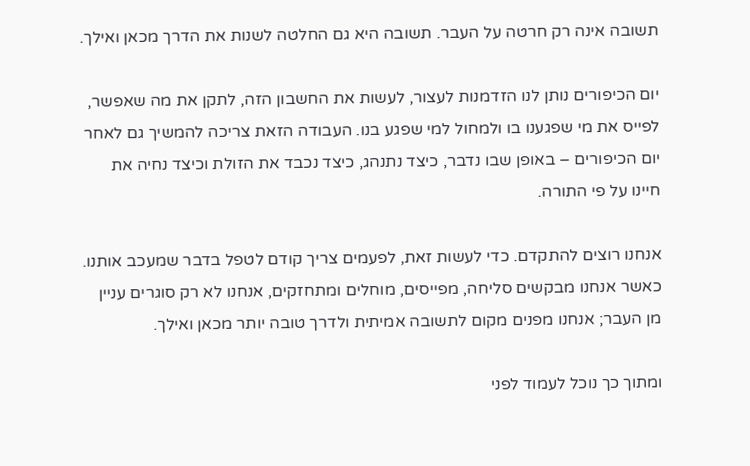תשובה אינה רק חרטה על העבר. תשובה היא גם החלטה לשנות את הדרך מכאן ואילך.

יום הכיפורים נותן לנו הזדמנות לעצור, לעשות את החשבון הזה, לתקן את מה שאפשר, לפייס את מי שפגענו בו ולמחול למי שפגע בנו. העבודה הזאת צריכה להמשיך גם לאחר יום הכיפורים – באופן שבו נדבר, כיצד נתנהג, כיצד נכבד את הזולת וכיצד נחיה את חיינו על פי התורה.

אנחנו רוצים להתקדם. כדי לעשות זאת, לפעמים צריך קודם לטפל בדבר שמעכב אותנו. כאשר אנחנו מבקשים סליחה, מפייסים, מוחלים ומתחזקים, אנחנו לא רק סוגרים עניין מן העבר; אנחנו מפנים מקום לתשובה אמיתית ולדרך טובה יותר מכאן ואילך.

ומתוך כך נוכל לעמוד לפני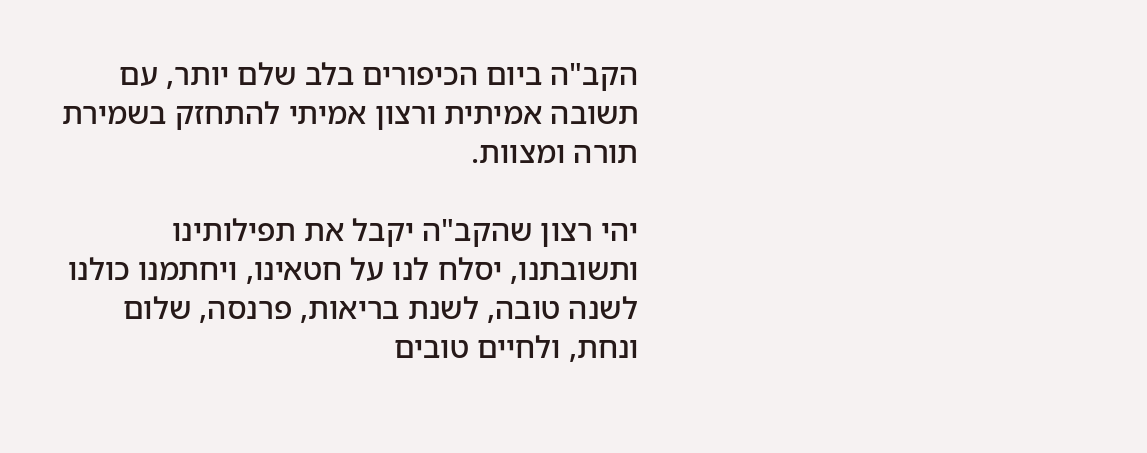הקב"ה ביום הכיפורים בלב שלם יותר, עם תשובה אמיתית ורצון אמיתי להתחזק בשמירת תורה ומצוות.

יהי רצון שהקב"ה יקבל את תפילותינו ותשובתנו, יסלח לנו על חטאינו, ויחתמנו כולנו לשנה טובה, לשנת בריאות, פרנסה, שלום ונחת, ולחיים טובים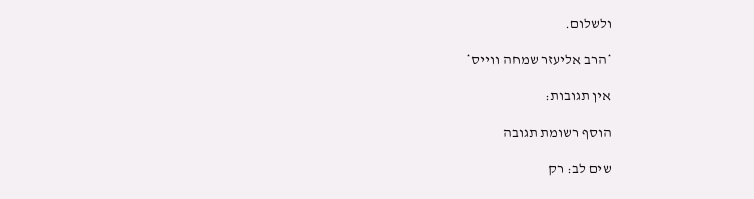ולשלום.

*הרב אליעזר שמחה ווייס*

אין תגובות:

הוסף רשומת תגובה

שים לב: רק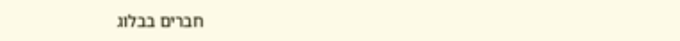חברים בבלוג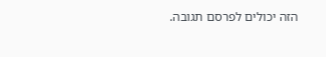הזה יכולים לפרסם תגובה.